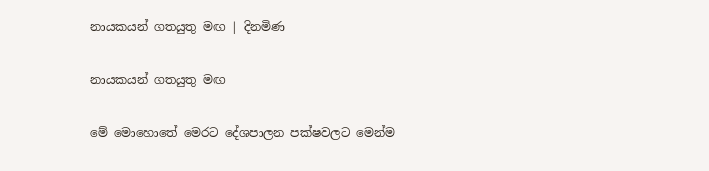නායකයන් ගතයුතු මඟ | දිනමිණ

නායකයන් ගතයුතු මඟ

මේ මොහොතේ මෙරට දේශපාලන පක්ෂවලට මෙන්ම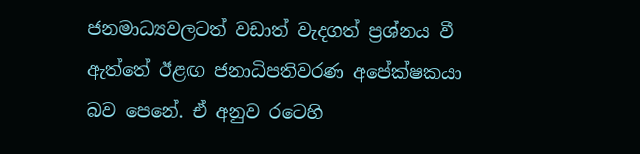ජනමාධ්‍යවලටත් වඩාත් වැදගත් ප්‍රශ්නය වී ඇත්තේ ඊළඟ ජනාධිපතිවරණ අපේක්ෂකයා බව පෙනේ. ඒ අනුව රටෙහි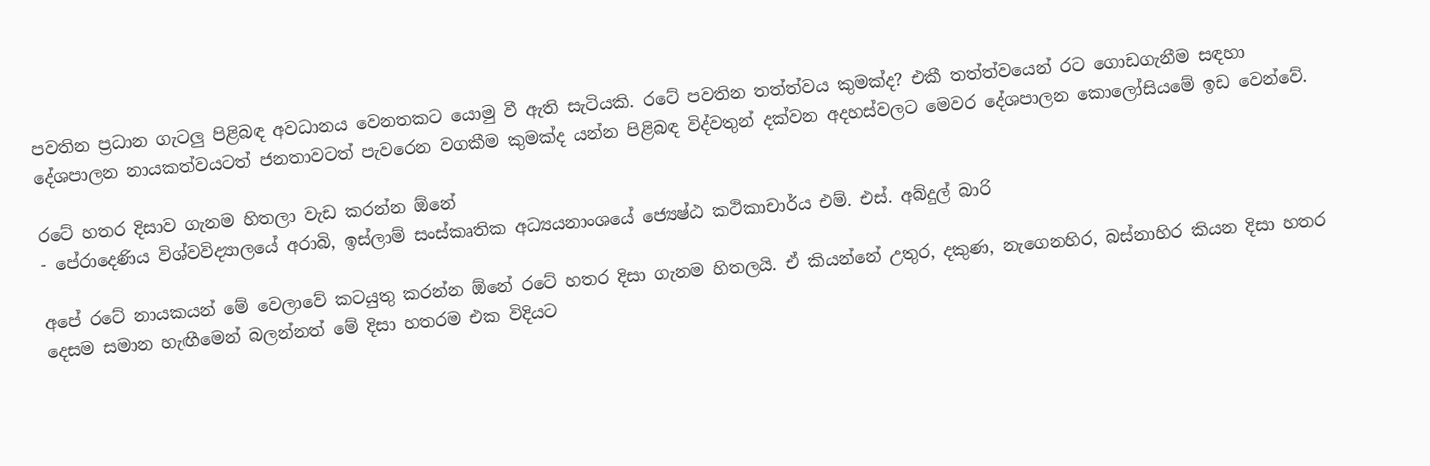පවතින ප්‍රධාන ගැටලු පිළිබඳ අවධානය වෙනතකට යොමු වී ඇති සැටියකි. රටේ පවතින තත්ත්වය කුමක්ද? එකී තත්ත්වයෙන් රට ගොඩගැනීම සඳහා දේශපාලන නායකත්වයටත් ජනතාවටත් පැවරෙන වගකීම කුමක්ද යන්න පිළිබඳ විද්වතුන් දක්වන අදහස්වලට මෙවර දේශපාලන කොලෝසියමේ ඉඩ වෙන්වේ.

රටේ හතර දිසාව ගැනම හිතලා වැඩ කරන්න ඕනේ
- පේරාදෙණිය විශ්වවිද්‍යාලයේ අරාබි, ඉස්ලාම් සංස්කෘතික අධ්‍යයනාංශයේ ජ්‍යෙෂ්ඨ කථිකාචාර්ය එම්. එස්. අබ්දුල් බාරි

අපේ රටේ නායකයන් මේ වෙලාවේ කටයුතු කරන්න ඕනේ රටේ හතර දිසා ගැනම හිතලයි. ඒ කියන්නේ උතුර, දකුණ, නැගෙනහිර, බස්නාහිර කියන දිසා හතර දෙසම සමාන හැඟීමෙන් බලන්නත් මේ දිසා හතරම එක විදියට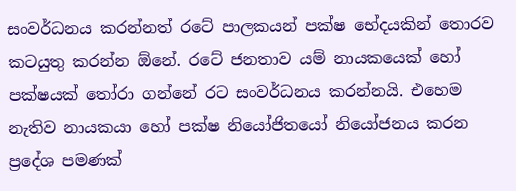සංවර්ධනය කරන්නත් රටේ පාලකයන් පක්ෂ භේදයකින් තොරව කටයුතු කරන්න ඕනේ. රටේ ජනතාව යම් නායකයෙක් හෝ පක්ෂයක් තෝරා ගන්නේ රට සංවර්ධනය කරන්නයි. එහෙම නැතිව නායකයා හෝ පක්ෂ නියෝජිතයෝ නියෝජනය කරන ප්‍රදේශ පමණක්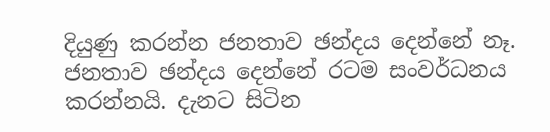දියුණු කරන්න ජනතාව ඡන්දය දෙන්නේ නෑ. ජනතාව ඡන්දය දෙන්නේ රටම සංවර්ධනය කරන්නයි. දැනට සිටින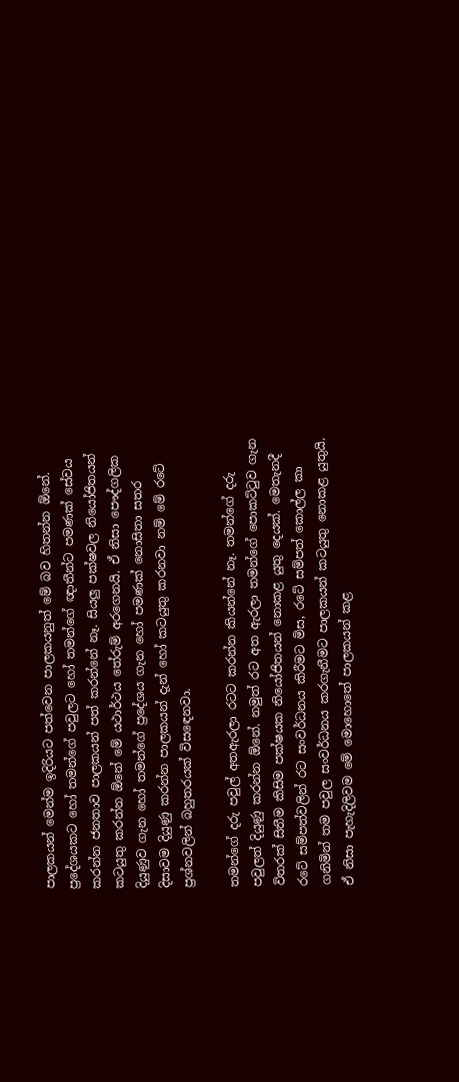පාලකයන් මෙන්ම ඉදිරියට පත්වෙන පාලකයනුත් මේ බව හිතන්න ඕනේ. ප්‍රදේශයකට හෝ තමන්ගේ පවුලට හෝ තමන්ගේ ඥාතීන්ට පමණක් සේවය කරන්න ජනතාව පාලකයන් පත් කරන්නේ නෑ. සියලු පක්ෂවල නියෝජිතයන් කටයුතු කරන්න ඕනේ මේ යථාර්ථය තේරුම් අරගෙනයි. ඒ නිසා පෞද්ගලික දියුණුව ගැන හෝ තමන්ගේ ප්‍රදේශය ගැන හෝ පමණක් නොසිතා සතර දිසාවම දියුණු කරන්න පාලකයන් දැන් හෝ කටයුතු කරනවා නම් මේ රටේ ප්‍රශ්නවලින් බහුතරයක් විසඳෙනවා.

තමන්ගේ දරු පවුල් අතඇරලා රටට කරන්න කියන්නේ නෑ. තමන්ගේ දරු පවුලත් දියුණු කරන්න ඕනේ. නමුත් රට අත ඇරලා තමන්ගේ පොකට්ටුව ගැන විතරක් සිතීම කිසිම පක්ෂයක නියෝජිතයන් නොකළ යුතු දෙයක්. මෙතැනදී රටේ සම්පත්වලින් රට සංවර්ධනය කිරීමට මිස, රටේ සම්පත් කොල්ල කා ගනිමින් තම පවුල සංවර්ධනය කරගැනීමට පාලකයන් කටයුතු නොකළ යුතුයි. ඒ නිසා පැහැදිලිවම මේ මොහොතේ පාලකයන් කළ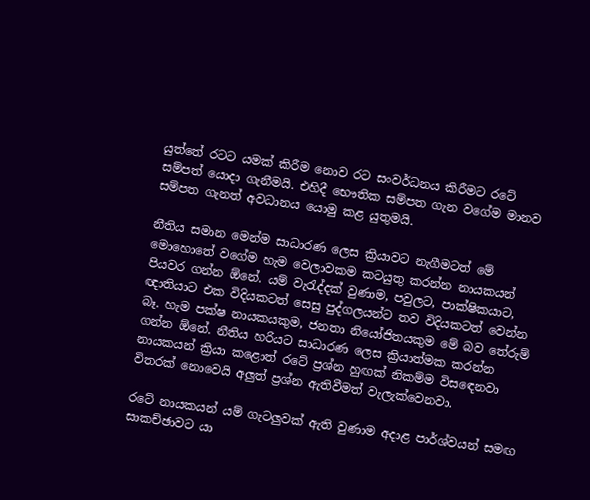යුත්තේ රටට යමක් කිරීම නොව රට සංවර්ධනය කිරීමට රටේ සම්පත් යොදා ගැනීමයි. එහිදී භෞතික සම්පත ගැන වගේම මානව සම්පත ගැනත් අවධානය යොමු කළ යුතුමයි.

නීතිය සමාන මෙන්ම සාධාරණ ලෙස ක්‍රියාවට නැගීමටත් මේ මොහොතේ වගේම හැම වෙලාවකම කටයුතු කරන්න නායකයන් පියවර ගන්න ඕනේ. යම් වැරැද්දක් වුණාම, පවුලට, පාක්ෂිකයාට, ඥාතියාට එක විදියකටත් සෙසු පුද්ගලයන්ට තව විදියකටත් වෙන්න බෑ. හැම පක්ෂ නායකයකුම, ජනතා නියෝජිතයකුම මේ බව තේරුම් ගන්න ඕනේ. නීතිය හරියට සාධාරණ ලෙස ක්‍රියාත්මක කරන්න නායකයන් ක්‍රියා කළොත් රටේ ප්‍රශ්න හුඟක් නිකම්ම විසඳෙනවා විතරක් නොවෙයි අලුත් ප්‍රශ්න ඇතිවීමත් වැලැක්වෙනවා.

රටේ නායකයන් යම් ගැටලුවක් ඇති වුණාම අදාළ පාර්ශ්වයන් සමඟ සාකච්ඡාවට යා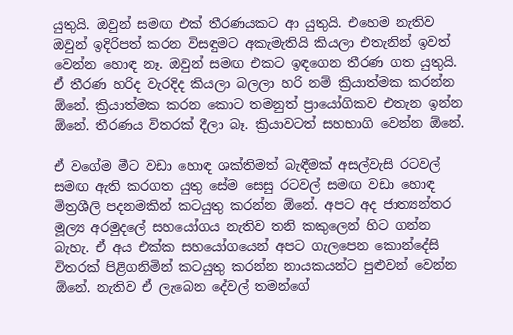යුතුයි. ඔවුන් සමඟ එක් තීරණයකට ආ යුතුයි. එහෙම නැතිව ඔවුන් ඉදිරිපත් කරන විසඳුමට අකැමැතියි කියලා එතැනින් ඉවත් වෙන්න හොඳ නෑ. ඔවුන් සමඟ එකට ඉඳගෙන තීරණ ගත යුතුයි. ඒ තීරණ හරිද වැරදිද කියලා බලලා හරි නම් ක්‍රියාත්මක කරන්න ඕනේ. ක්‍රියාත්මක කරන කොට තමනුත් ප්‍රායෝගිකව එතැන ඉන්න ඕනේ. තීරණය විතරක් දීලා බෑ. ක්‍රියාවටත් සහභාගි වෙන්න ඕනේ.

ඒ වගේම මීට වඩා හොඳ ශක්තිමත් බැඳීමක් අසල්වැසි රටවල් සමඟ ඇති කරගත යුතු සේම සෙසු රටවල් සමඟ වඩා හොඳ මිත්‍රශීලි පදනමකින් කටයුතු කරන්න ඕනේ. අපට අද ජාත්‍යන්තර මූල්‍ය අරමුදලේ සහයෝගය නැතිව තනි කකුලෙන් හිට ගන්න බැහැ. ඒ අය එක්ක සහයෝගයෙන් අපට ගැලපෙන කොන්දේසි විතරක් පිළිගනිමින් කටයුතු කරන්න නායකයන්ට පුළුවන් වෙන්න ඕනේ. නැතිව ඒ ලැබෙන දේවල් තමන්ගේ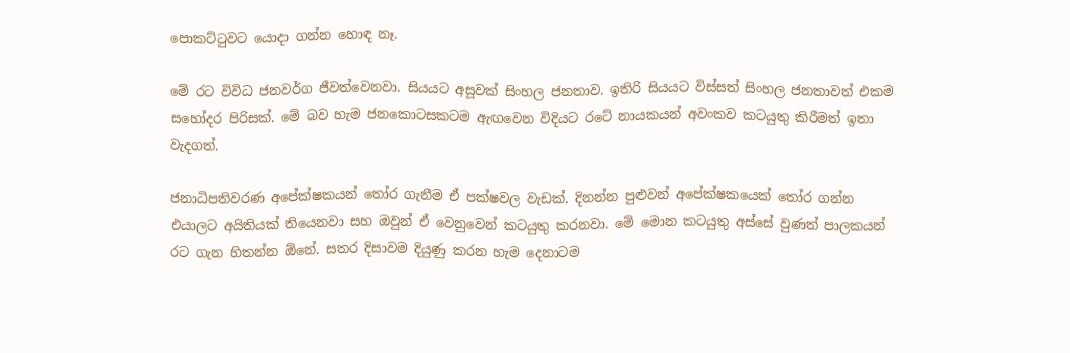පොකට්ටුවට යොදා ගන්න හොඳ නෑ.

මේ රට විවිධ ජනවර්ග ජීවත්වෙනවා. සියයට අසූවක් සිංහල ජනතාව. ඉතිරි සියයට විස්සත් සිංහල ජනතාවත් එකම සහෝදර පිරිසක්. මේ බව හැම ජනකොටසකටම ඇඟවෙන විදියට රටේ නායකයන් අවංකව කටයුතු කිරීමත් ඉතා වැදගත්.

ජනාධිපතිවරණ අපේක්ෂකයන් තෝර ගැනීම ඒ පක්ෂවල වැඩක්. දිනන්න පුළුවන් අපේක්ෂකයෙක් තෝර ගන්න එයාලට අයිතියක් තියෙනවා සහ ඔවුන් ඒ වෙනුවෙන් කටයුතු කරනවා. මේ මොන කටයුතු අස්සේ වුණත් පාලකයන් රට ගැන හිතන්න ඕනේ. සතර දිසාවම දියුණු කරන හැම දෙනාටම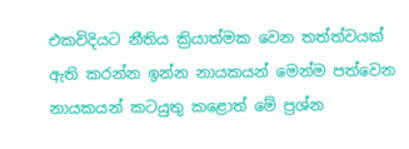එකවිදියට නීතිය ක්‍රියාත්මක වෙන තත්ත්වයක් ඇති කරන්න ඉන්න නායකයන් මෙන්ම පත්වෙන නායකයන් කටයුතු කළොත් මේ ප්‍රශ්න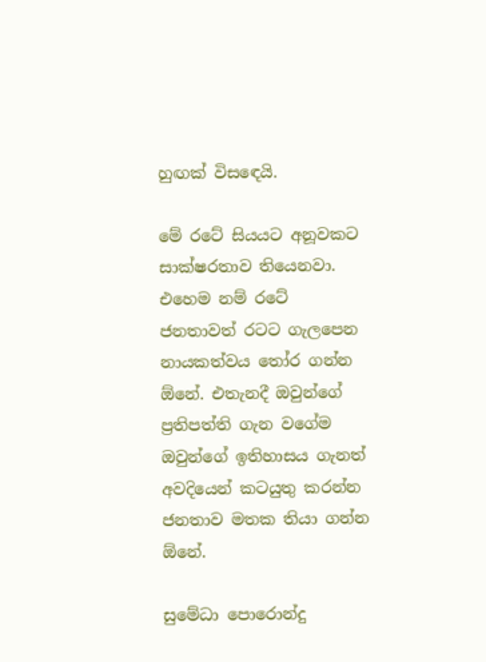හුඟක් විසඳෙයි.

මේ රටේ සියයට අනූවකට සාක්ෂරතාව තියෙනවා. එහෙම නම් රටේ ජනතාවත් රටට ගැලපෙන නායකත්වය තෝර ගන්න ඕනේ. එතැනදී ඔවුන්ගේ ප්‍රතිපත්ති ගැන වගේම ඔවුන්ගේ ඉතිහාසය ගැනත් අවදියෙන් කටයුතු කරන්න ජනතාව මතක තියා ගන්න ඕනේ.

සුමේධා පොරොන්දු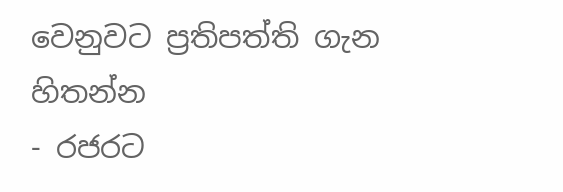වෙනුවට ප්‍රතිපත්ති ගැන හිතන්න
- රජරට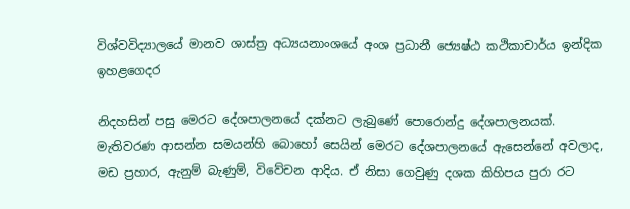විශ්වවිද්‍යාලයේ මානව ශාස්ත්‍ර අධ්‍යයනාංශයේ අංශ ප්‍රධානී ජ්‍යෙෂ්ඨ කථිකාචාර්ය ඉන්දික ඉහළගෙදර

නිදහසින් පසු මෙරට දේශපාලනයේ දක්නට ලැබුණේ පොරොන්දු දේශපාලනයක්. මැතිවරණ ආසන්න සමයන්හි බොහෝ සෙයින් මෙරට දේශපාලනයේ ඇසෙන්නේ අවලාද, මඩ ප්‍රහාර, ඇනුම් බැණුම්, විවේචන ආදිය. ඒ නිසා ගෙවුණු දශක කිහිපය පුරා රට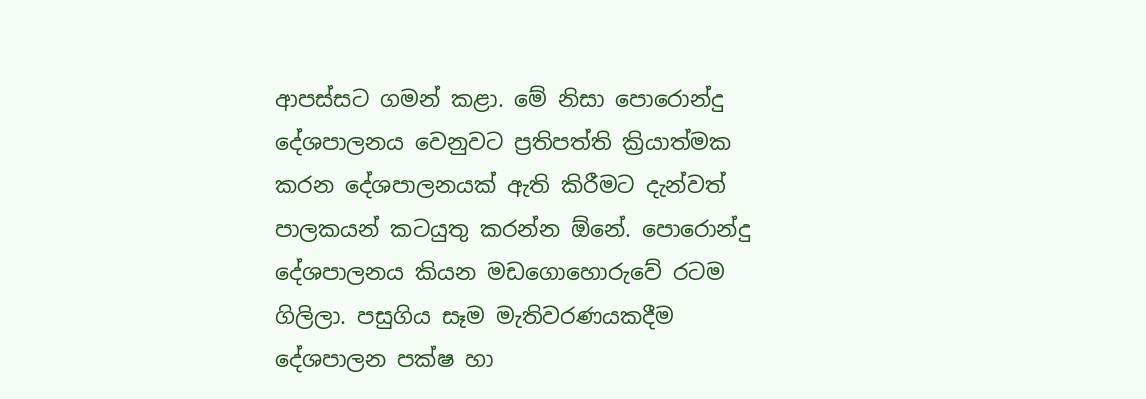ආපස්සට ගමන් කළා. මේ නිසා පොරොන්දු දේශපාලනය වෙනුවට ප්‍රතිපත්ති ක්‍රියාත්මක කරන දේශපාලනයක් ඇති කිරීමට දැන්වත් පාලකයන් කටයුතු කරන්න ඕනේ. පොරොන්දු දේශපාලනය කියන මඩගොහොරුවේ රටම ගිලිලා. පසුගිය සෑම මැතිවරණයකදීම දේශපාලන පක්ෂ හා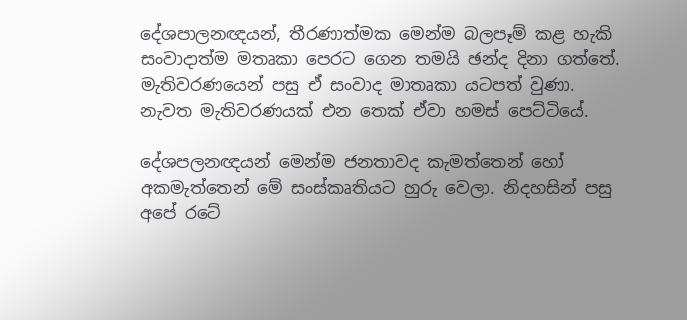දේශපාලනඥයන්, තීරණාත්මක මෙන්ම බලපෑම් කළ හැකි සංවාදාත්ම මතෘකා පෙරට ගෙන තමයි ඡන්ද දිනා ගත්තේ. මැතිවරණයෙන් පසු ඒ සංවාද මාතෘකා යටපත් වුණා. නැවත මැතිවරණයක් එන තෙක් ඒවා හමස් පෙට්ටියේ.

දේශපලනඥයන් මෙන්ම ජනතාවද කැමත්තෙන් හෝ අකමැත්තෙන් මේ සංස්කෘතියට හුරු වෙලා. නිදහසින් පසු අපේ රටේ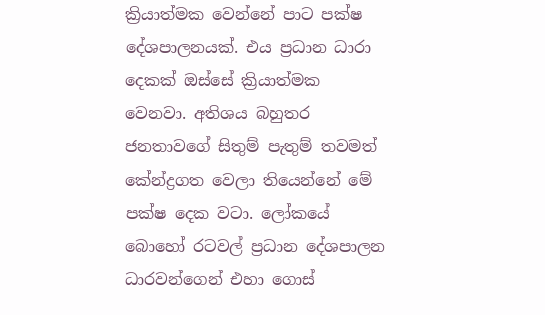ක්‍රියාත්මක වෙන්නේ පාට පක්ෂ දේශපාලනයක්. එය ප්‍රධාන ධාරා දෙකක් ඔස්සේ ක්‍රියාත්මක වෙනවා. අතිශය බහුතර ජනතාවගේ සිතුම් පැතුම් තවමත් කේන්ද්‍රගත වෙලා තියෙන්නේ මේ පක්ෂ දෙක වටා. ලෝකයේ බොහෝ රටවල් ප්‍රධාන දේශපාලන ධාරවන්ගෙන් එහා ගොස්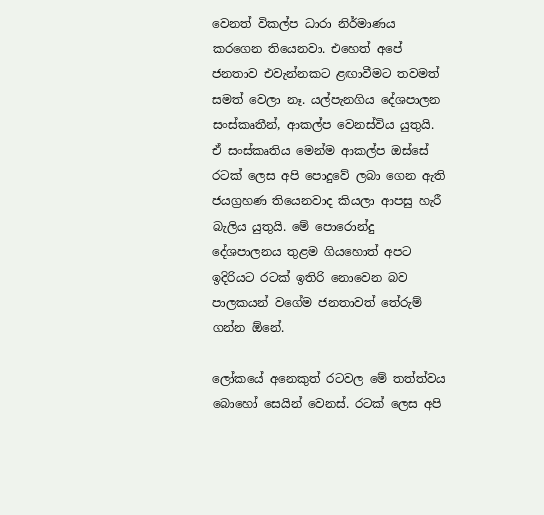වෙනත් විකල්ප ධාරා නිර්මාණය කරගෙන තියෙනවා. එහෙත් අපේ ජනතාව එවැන්නකට ළඟාවීමට තවමත් සමත් වෙලා නෑ. යල්පැනගිය දේශපාලන සංස්කෘතීන්, ආකල්ප වෙනස්විය යුතුයි. ඒ සංස්කෘතිය මෙන්ම ආකල්ප ඔස්සේ රටක් ලෙස අපි පොදුවේ ලබා ගෙන ඇති ජයග්‍රහණ තියෙනවාද කියලා ආපසු හැරී බැලිය යුතුයි. මේ පොරොන්දු දේශපාලනය තුළම ගියහොත් අපට ඉදිරියට රටක් ඉතිරි නොවෙන බව පාලකයන් වගේම ජනතාවත් තේරුම් ගන්න ඕනේ.

ලෝකයේ අනෙකුත් රටවල මේ තත්ත්වය බොහෝ සෙයින් වෙනස්. රටක් ලෙස අපි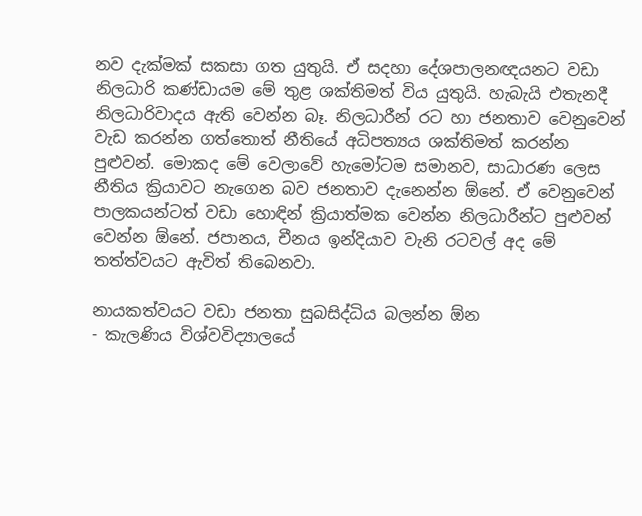නව දැක්මක් සකසා ගත යුතුයි. ඒ සදහා දේශපාලනඥයනට වඩා නිලධාරි කණ්ඩායම මේ තුළ ශක්තිමත් විය යුතුයි. හැබැයි එතැනදී නිලධාරිවාදය ඇති වෙන්න බෑ. නිලධාරීන් රට හා ජනතාව වෙනුවෙන් වැඩ කරන්න ගත්තොත් නීතියේ අධිපත්‍යය ශක්තිමත් කරන්න පුළුවන්. මොකද මේ වෙලාවේ හැමෝටම සමානව, සාධාරණ ලෙස නීතිය ක්‍රියාවට නැගෙන බව ජනතාව දැනෙන්න ඕනේ. ඒ වෙනුවෙන් පාලකයන්ටත් වඩා හොඳින් ක්‍රියාත්මක වෙන්න නිලධාරීන්ට පුළුවන් වෙන්න ඕනේ. ජපානය, චීනය ඉන්දියාව වැනි රටවල් අද මේ තත්ත්වයට ඇවිත් තිබෙනවා.

නායකත්වයට වඩා ජනතා සුබසිද්ධිය බලන්න ඕන
- කැලණිය විශ්වවිද්‍යාලයේ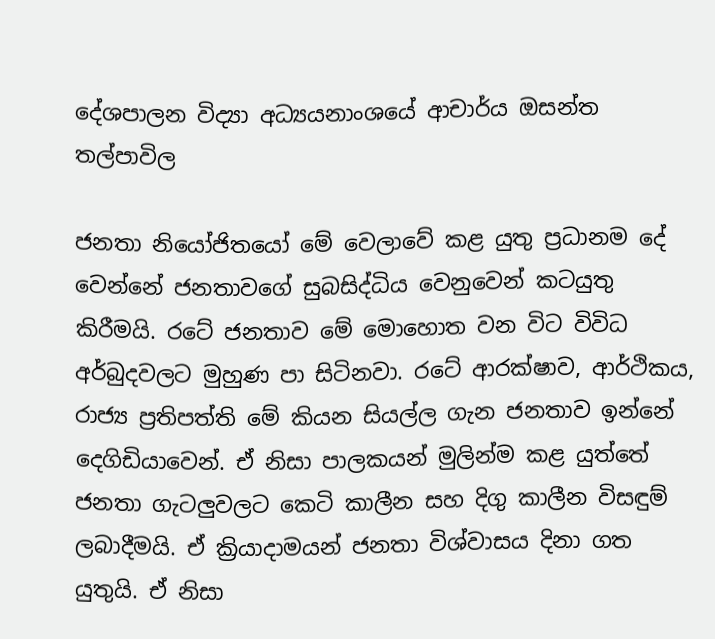දේශපාලන විද්‍යා අධ්‍යයනාංශයේ ආචාර්ය ඔසන්ත තල්පාවිල

ජනතා නියෝජිතයෝ මේ වෙලාවේ කළ යුතු ප්‍රධානම දේ වෙන්නේ ජනතාවගේ සුබසිද්ධිය වෙනුවෙන් කටයුතු කිරීමයි. රටේ ජනතාව මේ මොහොත වන විට විවිධ අර්බුදවලට මුහුණ පා සිටිනවා. රටේ ආරක්ෂාව, ආර්ථිකය, රාජ්‍ය ප්‍රතිපත්ති මේ කියන සියල්ල ගැන ජනතාව ඉන්නේ දෙගිඩියාවෙන්. ඒ නිසා පාලකයන් මුලින්ම කළ යුත්තේ ජනතා ගැටලුවලට කෙටි කාලීන සහ දිගු කාලීන විසඳුම් ලබාදීමයි. ඒ ක්‍රියාදාමයන් ජනතා විශ්වාසය දිනා ගත යුතුයි. ඒ නිසා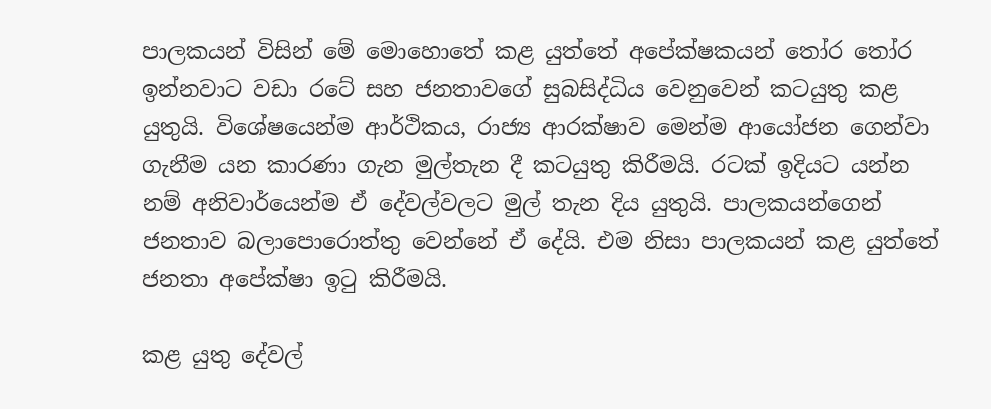පාලකයන් විසින් මේ මොහොතේ කළ යුත්තේ අපේක්ෂකයන් තෝර තෝර ඉන්නවාට වඩා රටේ සහ ජනතාවගේ සුබසිද්ධිය වෙනුවෙන් කටයුතු කළ යුතුයි. විශේෂයෙන්ම ආර්ථිකය, රාජ්‍ය ආරක්ෂාව මෙන්ම ආයෝජන ගෙන්වා ගැනීම යන කාරණා ගැන මුල්තැන දී කටයුතු කිරීමයි. රටක් ඉදියට යන්න නම් අනිවාර්යෙන්ම ඒ දේවල්වලට මුල් තැන දිය යුතුයි. පාලකයන්ගෙන් ජනතාව බලාපොරොත්තු වෙන්නේ ඒ දේයි. එම නිසා පාලකයන් කළ යුත්තේ ජනතා අපේක්ෂා ඉටු කිරීමයි.

කළ යුතු දේවල්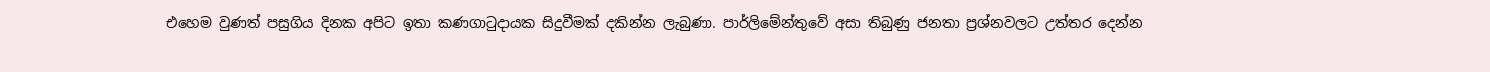එහෙම වුණත් පසුගිය දිනක අපිට ඉතා කණගාටුදායක සිදුවීමක් දකින්න ලැබුණා. පාර්ලිමේන්තුවේ අසා තිබුණු ජනතා ප්‍රශ්නවලට උත්තර දෙන්න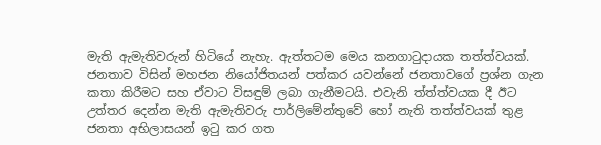මැති ඇමැතිවරුන් හිටියේ නැහැ. ඇත්තටම මෙය කනගාටුදායක තත්ත්වයක්. ජනතාව විසින් මහජන නියෝජිතයන් පත්කර යවන්නේ ජනතාවගේ ප්‍රශ්න ගැන කතා කිරීමට සහ ඒවාට විසඳුම් ලබා ගැනීමටයි. එවැනි ත්ත්ත්වයක දී ඊට උත්තර දෙන්න මැති ඇමැතිවරු පාර්ලිමේන්තුවේ හෝ නැති තත්ත්වයක් තුළ ජනතා අභිලාසයන් ඉටු කර ගත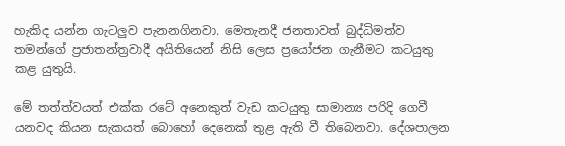හැකිද යන්න ගැටලුව පැනනගිනවා. මෙතැනදී ජනතාවත් බුද්ධිමත්ව තමන්ගේ ප්‍රජාතන්ත්‍රවාදී අයිතියෙන් නිසි ලෙස ප්‍රයෝජන ගැනීමට කටයුතු කළ යුතුයි.

මේ තත්ත්වයත් එක්ක රටේ අනෙකුත් වැඩ කටයුතු සාමාන්‍ය පරිදි ගෙවී යනවද කියන සැකයත් බොහෝ දෙනෙක් තුළ ඇති වී තිබෙනවා. දේශපාලන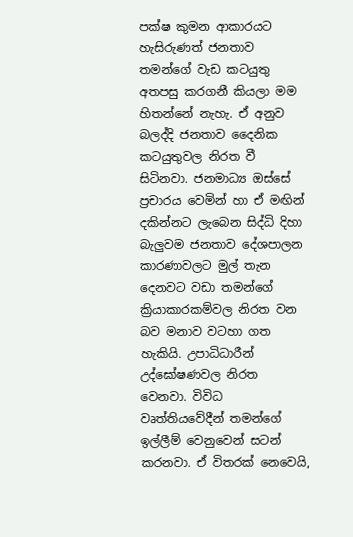පක්ෂ කුමන ආකාරයට හැසිරුණත් ජනතාව තමන්ගේ වැඩ කටයුතු අතපසු කරගනී කියලා මම හිතන්නේ නැහැ. ඒ අනුව බලද්දි ජනතාව දෛනික කටයුතුවල නිරත වී සිටිනවා. ජනමාධ්‍ය ඔස්සේ ප්‍රචාරය වෙමින් හා ඒ මඟින් දකින්නට ලැබෙන සිද්ධි දිහා බැලුවම ජනතාව දේශපාලන කාරණාවලට මුල් තැන දෙනවට වඩා තමන්ගේ ක්‍රියාකාරකම්වල නිරත වන බව මනාව වටහා ගත හැකියි. උපාධිධාරීන් උද්ඝෝෂණවල නිරත වෙනවා. විවිධ වෘත්තියවේදීන් තමන්ගේ ඉල්ලීම් වෙනුවෙන් සටන් කරනවා. ඒ විතරක් නෙවෙයි,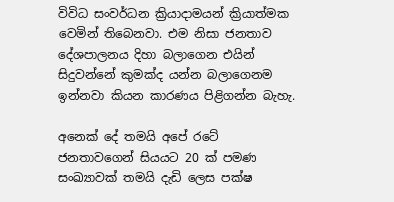විවිධ සංවර්ධන ක්‍රියාදාමයන් ක්‍රියාත්මක වෙමින් තිබෙනවා. එම නිසා ජනතාව දේශපාලනය දිහා බලාගෙන එයින් සිදුවන්නේ කුමක්ද යන්න බලාගෙනම ඉන්නවා කියන කාරණය පිළිගන්න බැහැ.

අනෙක් දේ තමයි අපේ රටේ ජනතාවගෙන් සියයට 20 ක් පමණ සංඛ්‍යාවක් තමයි දැඩි ලෙස පක්ෂ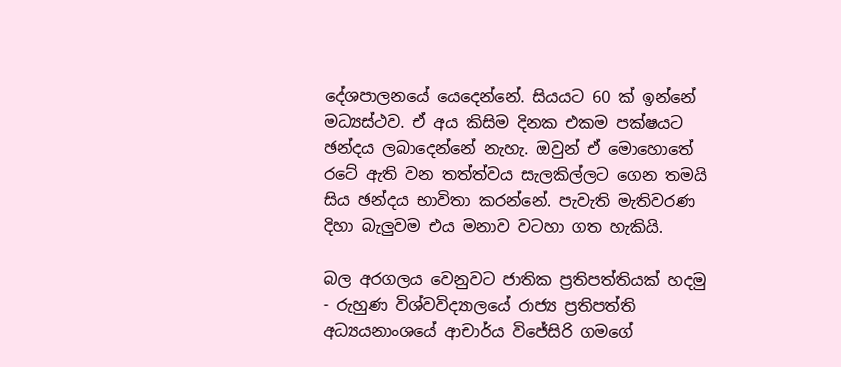දේශපාලනයේ යෙදෙන්නේ. සියයට 60 ක් ඉන්නේ මධ්‍යස්ථව. ඒ අය කිසිම දිනක එකම පක්ෂයට ඡන්දය ලබාදෙන්නේ නැහැ. ඔවුන් ඒ මොහොතේ රටේ ඇති වන තත්ත්වය සැලකිල්ලට ගෙන තමයි සිය ඡන්දය භාවිතා කරන්නේ. පැවැති මැතිවරණ දිහා බැලුවම එය මනාව වටහා ගත හැකියි.

බල අරගලය වෙනුවට ජාතික ප්‍රතිපත්තියක් හදමු
- රුහුණ විශ්වවිද්‍යාලයේ රාජ්‍ය ප්‍රතිපත්ති අධ්‍යයනාංශයේ ආචාර්ය විජේසිරි ගමගේ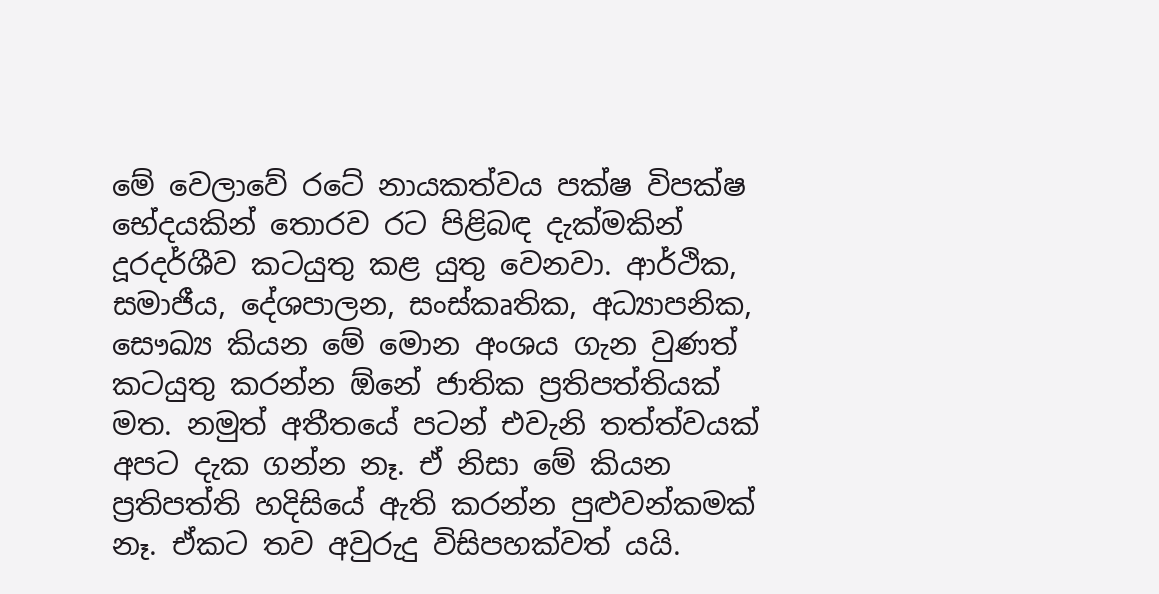මේ වෙලාවේ රටේ නායකත්වය පක්ෂ විපක්ෂ භේදයකින් තොරව රට පිළිබඳ දැක්මකින් දූරදර්ශීව කටයුතු කළ යුතු වෙනවා. ආර්ථික, සමාජීය, දේශපාලන, සංස්කෘතික, අධ්‍යාපනික, සෞඛ්‍ය කියන මේ මොන අංශය ගැන වුණත් කටයුතු කරන්න ඕනේ ජාතික ප්‍රතිපත්තියක් මත. නමුත් අතීතයේ පටන් එවැනි තත්ත්වයක් අපට දැක ගන්න නෑ. ඒ නිසා මේ කියන ප්‍රතිපත්ති හදිසියේ ඇති කරන්න පුළුවන්කමක් නෑ. ඒකට තව අවුරුදු විසිපහක්වත් යයි.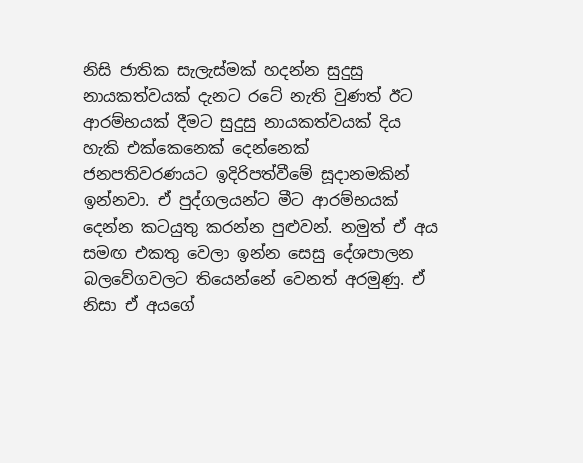නිසි ජාතික සැලැස්මක් හදන්න සුදුසු නායකත්වයක් දැනට රටේ නැති වුණත් ඊට ආරම්භයක් දීමට සුදුසු නායකත්වයක් දිය හැකි එක්කෙනෙක් දෙන්නෙක් ජනපතිවරණයට ඉදිරිපත්වීමේ සූදානමකින් ඉන්නවා. ඒ පුද්ගලයන්ට මීට ආරම්භයක් දෙන්න කටයුතු කරන්න පුළුවන්. නමුත් ඒ අය සමඟ එකතු වෙලා ඉන්න සෙසු දේශපාලන බලවේගවලට තියෙන්නේ වෙනත් අරමුණු. ඒ නිසා ඒ අයගේ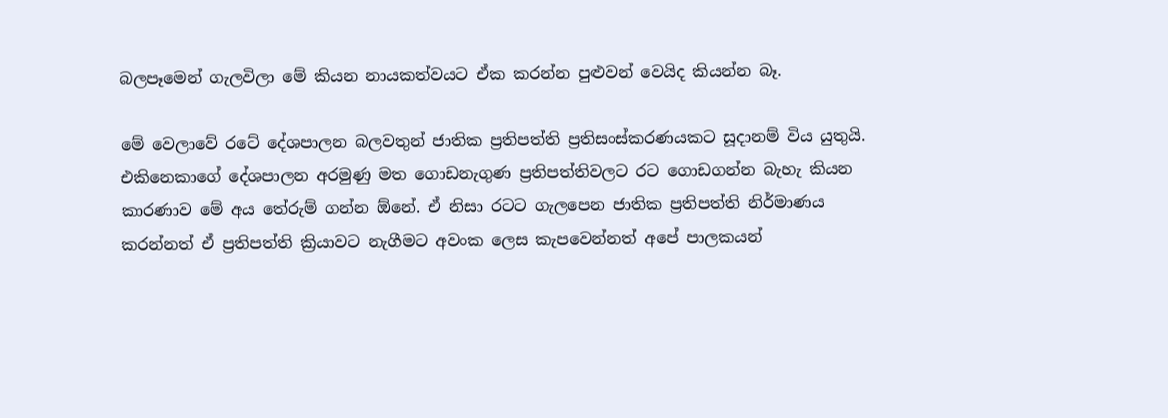බලපෑමෙන් ගැලවිලා මේ කියන නායකත්වයට ඒක කරන්න පුළුවන් වෙයිද කියන්න බෑ.

මේ වෙලාවේ රටේ දේශපාලන බලවතුන් ජාතික ප්‍රතිපත්ති ප්‍රතිසංස්කරණයකට සූදානම් විය යුතුයි. එකිනෙකාගේ දේශපාලන අරමුණු මත ගොඩනැගුණ ප්‍රතිපත්තිවලට රට ගොඩගන්න බැහැ කියන කාරණාව මේ අය තේරුම් ගන්න ඕනේ. ඒ නිසා රටට ගැලපෙන ජාතික ප්‍රතිපත්ති නිර්මාණය කරන්නත් ඒ ප්‍රතිපත්ති ක්‍රියාවට නැගීමට අවංක ලෙස කැපවෙන්නත් අපේ පාලකයන්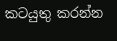කටයුතු කරන්න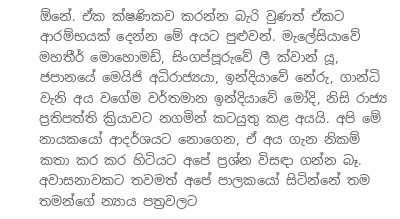ඕනේ. ඒක ක්ෂණිකව කරන්න බැරි වුණත් ඒකට ආරම්භයක් දෙන්න මේ අයට පුළුවන්. මැලේසියාවේ මහතීර් මොහොමඩ්, සිංගප්පූරුවේ ලී ක්වාන් යූ, ජපානයේ මෙයිජි අධිරාජ්‍යයා, ඉන්දියාවේ නේරු, ගාන්ධි වැනි අය වගේම වර්තමාන ඉන්දියාවේ මෝදි, නිසි රාජ්‍ය ප්‍රතිපත්ති ක්‍රියාවට නගමින් කටයුතු කළ අයයි. අපි මේ නායකයෝ ආදර්ශයට නොගෙන, ඒ අය ගැන නිකම් කතා කර කර හිටියට අපේ ප්‍රශ්න විසඳා ගන්න බෑ. අවාසනාවකට තවමත් අපේ පාලකයෝ සිටින්නේ තම තමන්ගේ න්‍යාය පත්‍රවලට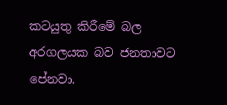කටයුතු කිරීමේ බල අරගලයක බව ජනතාවට පේනවා.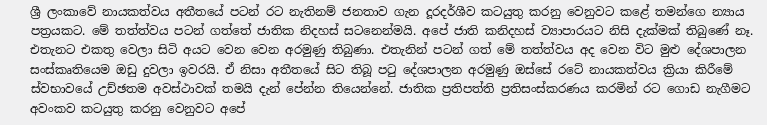ශ්‍රී ලංකාවේ නායකත්වය අතීතයේ පටන් රට නැතිනම් ජනතාව ගැන දූරදර්ශීව කටයුතු කරනු වෙනුවට කළේ තමන්ගෙ න්‍යාය පත්‍රයකට. මේ තත්ත්වය පටන් ගත්තේ ජාතික නිදහස් සටනෙන්මයි. අපේ ජාති කනිදහස් ව්‍යාපාරයට නිසි දැක්මක් තිබු‍ණේ නෑ. එතැනට එකතු වෙලා සිටි අයට වෙන වෙන අරමුණු තිබුණා. එතැනින් පටන් ගත් මේ තත්ත්වය අද වෙන විට මුළු දේශපාලන සංස්කෘතියෙම ඔඩු දුවලා ඉවරයි. ඒ නිසා අතීතයේ සිට තිබූ පටු දේශපාලන අරමුණු ඔස්සේ රටේ නායකත්වය ක්‍රියා කිරීමේ ස්වභාවයේ උච්ඡතම අවස්ථාවක් තමයි දැන් පේන්න තියෙන්නේ. ජාතික ප්‍රතිපත්ති ප්‍රතිසංස්කරණය කරමින් රට ගොඩ නැගීමට අවංකව කටයුතු කරනු වෙනුවට අපේ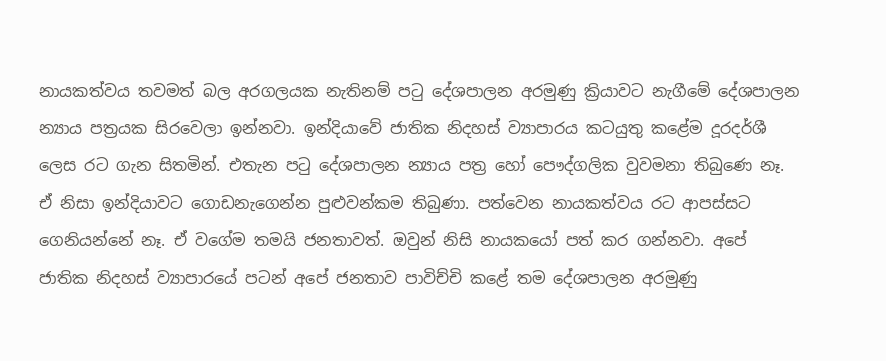නායකත්වය තවමත් බල අරගලයක නැතිනම් පටු දේශපාලන අරමුණු ක්‍රියාවට නැගීමේ දේශපාලන න්‍යාය පත්‍රයක සිරවෙලා ඉන්නවා. ඉන්දියාවේ ජාතික නිදහස් ව්‍යාපාරය කටයුතු කළේම දූරදර්ශී ලෙස රට ගැන සිතමින්. එතැන පටු දේශපාලන න්‍යාය පත්‍ර හෝ පෞද්ගලික වුවමනා තිබුණෙ නෑ. ඒ නිසා ඉන්දියාවට ගොඩනැගෙන්න පුළුවන්කම තිබුණා. පත්වෙන නායකත්වය රට ආපස්සට ගෙනියන්නේ නෑ. ඒ වගේම තමයි ජනතාවත්. ඔවුන් නිසි නායකයෝ පත් කර ගන්නවා. අපේ ජාතික නිදහස් ව්‍යාපාරයේ පටන් අපේ ජනතාව පාවිච්චි කළේ තම දේශපාලන අරමුණු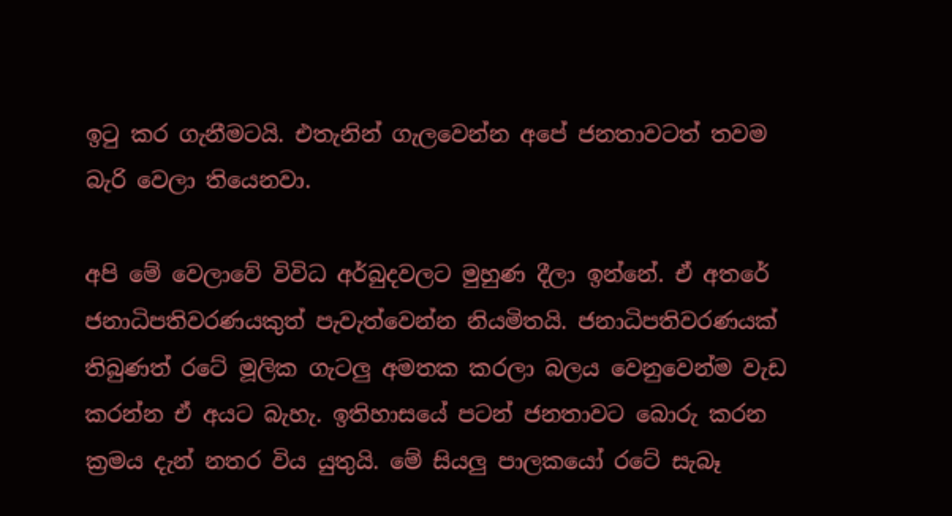ඉටු කර ගැනීමටයි. එතැනින් ගැලවෙන්න අපේ ජනතාවටත් තවම බැරි වෙලා තියෙනවා.

අපි මේ වෙලාවේ විවිධ අර්බුදවලට මුහුණ දීලා ඉන්නේ. ඒ අතරේ ජනාධිපතිවරණයකුත් පැවැත්වෙන්න නියමිතයි. ජනාධිපතිවරණයක් තිබුණත් රටේ මූලික ගැටලු අමතක කරලා බලය වෙනුවෙන්ම වැඩ කරන්න ඒ අයට බැහැ. ඉතිහාසයේ පටන් ජනතාවට බොරු කරන ක්‍රමය දැන් නතර විය යුතුයි. මේ සියලු පාලකයෝ රටේ සැබෑ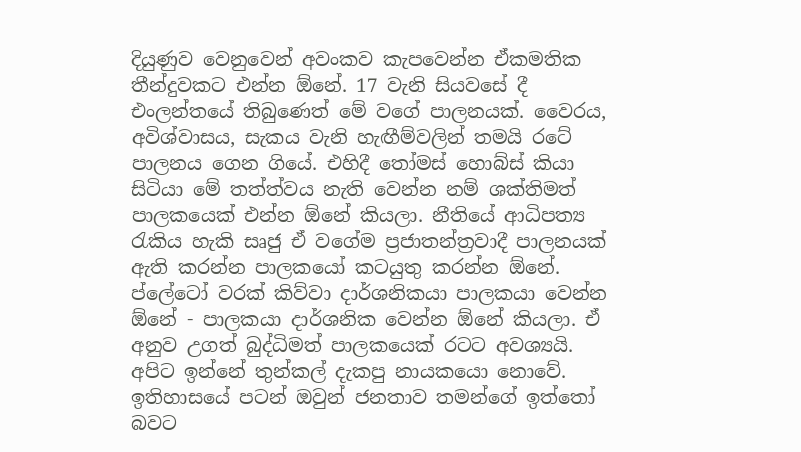දියුණුව වෙනුවෙන් අවංකව කැපවෙන්න ඒකමතික තීන්දුවකට එන්න ඕනේ. 17 වැනි සියවසේ දී එංලන්තයේ තිබුණෙත් මේ වගේ පාලනයක්. වෛරය, අවිශ්වාසය, සැකය වැනි හැඟීම්වලින් තමයි රටේ පාලනය ගෙන ගියේ. එහිදී තෝමස් හොබ්ස් කියා සිටියා මේ තත්ත්වය නැති වෙන්න නම් ශක්තිමත් පාලකයෙක් එන්න ඕනේ කියලා. නීතියේ ආධිපත්‍ය රැකිය හැකි සෘජු ඒ වගේම ප්‍රජාතන්ත්‍රවාදී පාලනයක් ඇති කරන්න පාලකයෝ කටයුතු කරන්න ඕනේ. ප්ලේටෝ වරක් කිව්වා දාර්ශනිකයා පාලකයා වෙන්න ඕනේ - පාලකයා දාර්ශනික වෙන්න ඕනේ කියලා. ඒ අනුව උගත් බුද්ධිමත් පාලකයෙක් රටට අවශ්‍යයි. අපිට ඉන්නේ තුන්කල් දැකපු නායකයො නොවේ. ඉතිහාසයේ පටන් ඔවුන් ජනතාව තමන්ගේ ඉත්තෝ බවට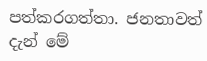පත්කරගත්තා. ජනතාවත් දැන් මේ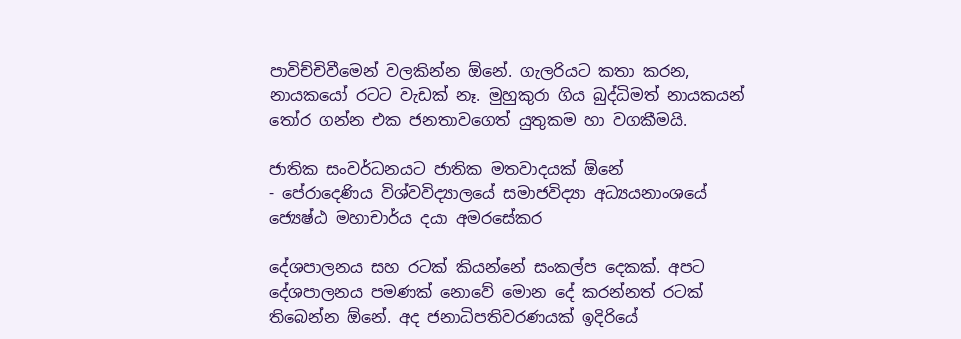පාවිච්චිවීමෙන් වලකින්න ඕනේ. ගැලරියට කතා කරන, නායකයෝ රටට වැඩක් නෑ. මුහුකුරා ගිය බුද්ධිමත් නායකයන් තෝර ගන්න එක ජනතාවගෙත් යුතුකම හා වගකීමයි.

ජාතික සංවර්ධනයට ජාතික මතවාදයක් ඕනේ
- පේරාදෙණිය විශ්වවිද්‍යාලයේ සමාජවිද්‍යා අධ්‍යයනාංශයේ ජ්‍යෙෂ්ඨ මහාචාර්ය දයා අමරසේකර

දේශපාලනය සහ රටක් කියන්නේ සංකල්ප දෙකක්. අපට දේශපාලනය පමණක් නොවේ මොන දේ කරන්නත් රටක් තිබෙන්න ඕනේ. අද ජනාධිපතිවරණයක් ඉදිරියේ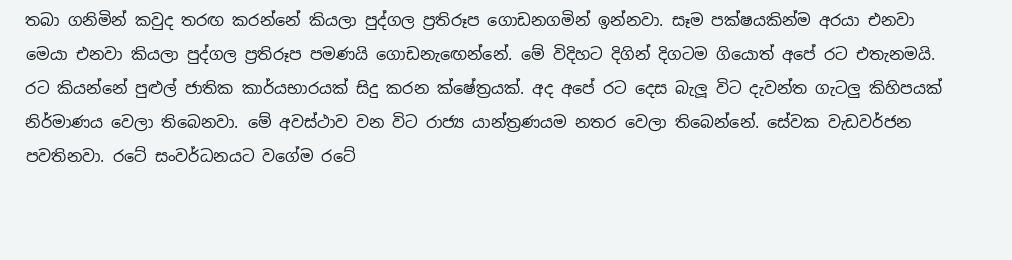තබා ගනිමින් කවුද තරඟ කරන්නේ කියලා පුද්ගල ප්‍රතිරූප ගොඩනගමින් ඉන්නවා. සෑම පක්ෂයකින්ම අරයා එනවා මෙයා එනවා කියලා පුද්ගල ප්‍රතිරූප පමණයි ගොඩනැඟෙන්නේ. මේ විදිහට දිගින් දිගටම ගියොත් අපේ රට එතැනමයි. රට කියන්නේ පුළුල් ජාතික කාර්යභාරයක් සිදු කරන ක්ෂේත්‍රයක්. අද අපේ රට දෙස බැලූ විට දැවන්ත ගැටලු කිහිපයක් නිර්මාණය වෙලා තිබෙනවා. මේ අවස්ථාව වන විට රාජ්‍ය යාන්ත්‍රණයම නතර වෙලා තිබෙන්නේ. සේවක වැඩවර්ජන පවතිනවා. රටේ සංවර්ධනයට වගේම රටේ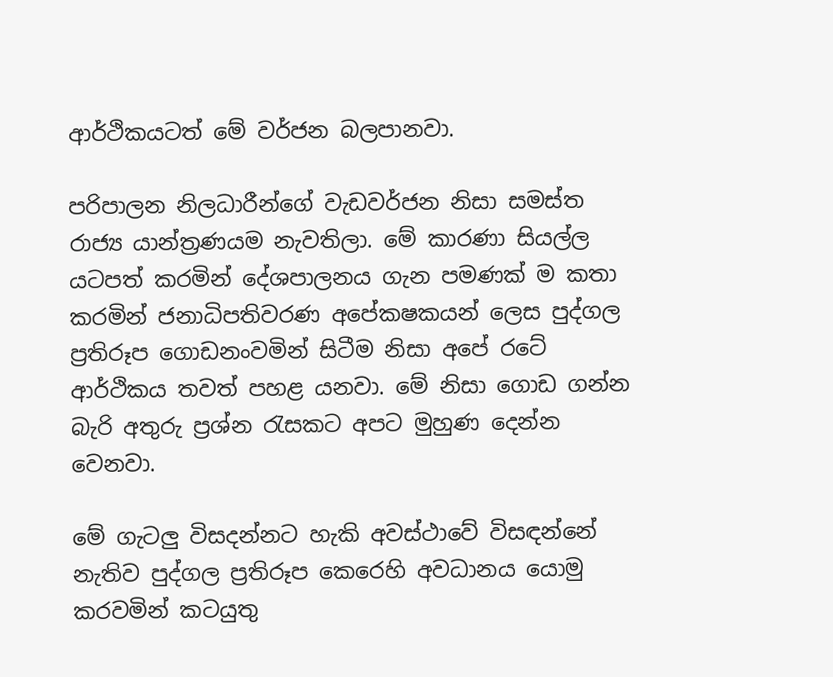ආර්ථිකයටත් මේ වර්ජන බලපානවා.

පරිපාලන නිලධාරීන්ගේ වැඩවර්ජන නිසා සමස්ත රාජ්‍ය යාන්ත්‍රණයම නැවතිලා. මේ කාරණා සියල්ල යටපත් කරමින් දේශපාලනය ගැන පමණක් ම කතා කරමින් ජනාධිපතිවරණ අපේකෂකයන් ලෙස පුද්ගල ප්‍රතිරූප ගොඩනංවමින් සිටීම නිසා අපේ රටේ ආර්ථිකය තවත් පහළ යනවා. මේ නිසා ගොඩ ගන්න බැරි අතුරු ප්‍රශ්න රැසකට අපට මුහුණ දෙන්න වෙනවා.

මේ ගැටලු විසදන්නට හැකි අවස්ථාවේ විසඳන්නේ නැතිව පුද්ගල ප්‍රතිරූප කෙරෙහි අවධානය යොමු කරවමින් කටයුතු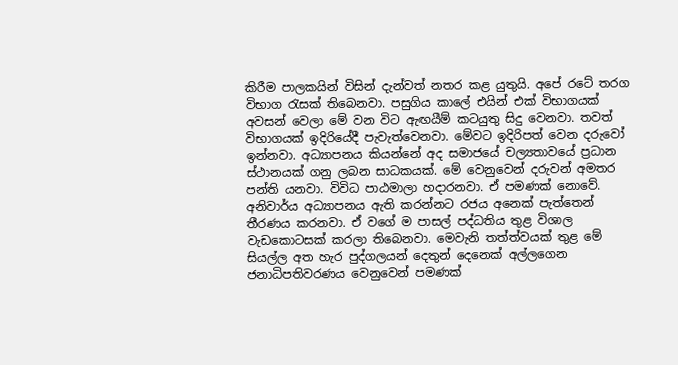කිරීම පාලකයින් විසින් දැන්වත් නතර කළ යුතුයි. අපේ රටේ තරග විභාග රැසක් තිබෙනවා. පසුගිය කාලේ එයින් එක් විභාගයක් අවසන් වෙලා මේ වන විට ඇඟයීම් කටයුතු සිදු වෙනවා. තවත් විභාගයක් ඉදිරියේදී පැවැත්වෙනවා. මේවට ඉදිරිපත් වෙන දරුවෝ ඉන්නවා. අධ්‍යාපනය කියන්නේ අද සමාජයේ චල්‍යතාවයේ ප්‍රධාන ස්ථානයක් ගනු ලබන සාධකයක්. මේ වෙනුවෙන් දරුවන් අමතර පන්ති යනවා. විවිධ පාඨමාලා හදාරනවා. ඒ පමණක් නොවේ. අනිවාර්ය අධ්‍යාපනය ඇති කරන්නට රජය අනෙක් පැත්තෙන් තීරණය කරනවා. ඒ වගේ ම පාසල් පද්ධතිය තුළ විශාල වැඩකොටසක් කරලා තිබෙනවා. මෙවැනි තත්ත්වයක් තුළ මේ සියල්ල අත හැර පුද්ගලයන් දෙතුන් දෙනෙක් අල්ලගෙන ජනාධිපතිවරණය වෙනුවෙන් පමණක්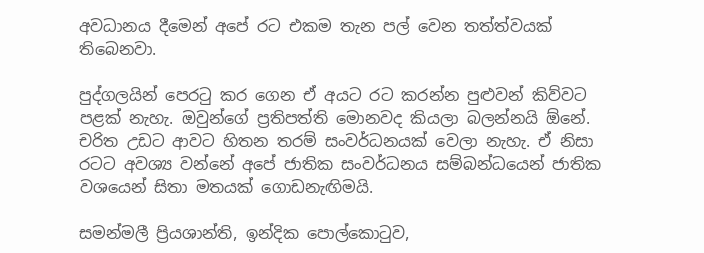අවධානය දීමෙන් අපේ රට එකම තැන පල් වෙන තත්ත්වයක් තිබෙනවා.

පුද්ගලයින් පෙරටු කර ගෙන ඒ අයට රට කරන්න පුළුවන් කිව්වට පළක් නැහැ. ඔවුන්ගේ ප්‍රතිපත්ති මොනවද කියලා බලන්නයි ඕනේ. චරිත උඩට ආවට හිතන තරම් සංවර්ධනයක් වෙලා නැහැ. ඒ නිසා රටට අවශ්‍ය වන්නේ අපේ ජාතික සංවර්ධනය සම්බන්ධයෙන් ජාතික වශයෙන් සිතා මතයක් ගොඩනැඟිමයි.

සමන්මලී ප්‍රියශාන්ති, ඉන්දික පොල්කොටුව,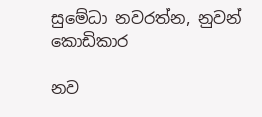සුමේධා නවරත්න, නුවන් කොඩිකාර

නව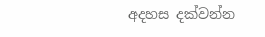අදහස දක්වන්න